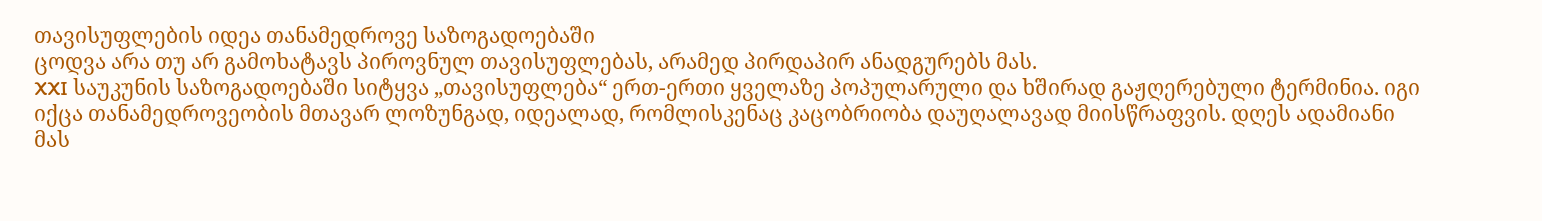თავისუფლების იდეა თანამედროვე საზოგადოებაში
ცოდვა არა თუ არ გამოხატავს პიროვნულ თავისუფლებას, არამედ პირდაპირ ანადგურებს მას.
XXI საუკუნის საზოგადოებაში სიტყვა „თავისუფლება“ ერთ-ერთი ყველაზე პოპულარული და ხშირად გაჟღერებული ტერმინია. იგი იქცა თანამედროვეობის მთავარ ლოზუნგად, იდეალად, რომლისკენაც კაცობრიობა დაუღალავად მიისწრაფვის. დღეს ადამიანი მას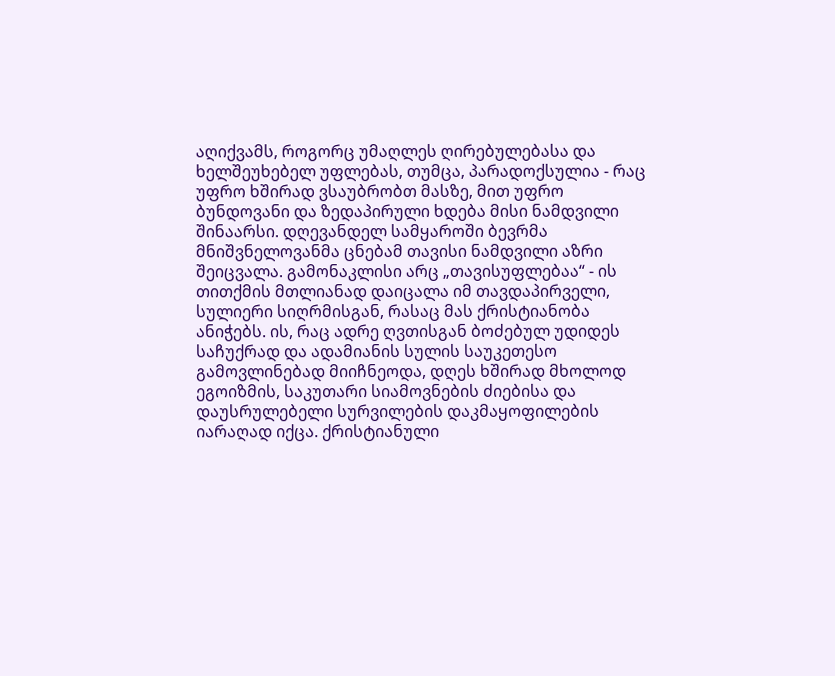აღიქვამს, როგორც უმაღლეს ღირებულებასა და ხელშეუხებელ უფლებას, თუმცა, პარადოქსულია - რაც უფრო ხშირად ვსაუბრობთ მასზე, მით უფრო ბუნდოვანი და ზედაპირული ხდება მისი ნამდვილი შინაარსი. დღევანდელ სამყაროში ბევრმა მნიშვნელოვანმა ცნებამ თავისი ნამდვილი აზრი შეიცვალა. გამონაკლისი არც „თავისუფლებაა“ - ის თითქმის მთლიანად დაიცალა იმ თავდაპირველი, სულიერი სიღრმისგან, რასაც მას ქრისტიანობა ანიჭებს. ის, რაც ადრე ღვთისგან ბოძებულ უდიდეს საჩუქრად და ადამიანის სულის საუკეთესო გამოვლინებად მიიჩნეოდა, დღეს ხშირად მხოლოდ ეგოიზმის, საკუთარი სიამოვნების ძიებისა და დაუსრულებელი სურვილების დაკმაყოფილების იარაღად იქცა. ქრისტიანული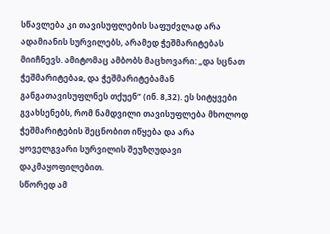სწავლება კი თავისუფლების საფუძვლად არა ადამიანის სურვილებს, არამედ ჭეშმარიტებას მიიჩნევს. ამიტომაც ამბობს მაცხოვარი: „და სცნათ ჭეშმარიტებაჲ, და ჭეშმარიტებამან განგათავისუფლნეს თქუენ“ (ინ. 8,32). ეს სიტყვები გვახსენებს, რომ ნამდვილი თავისუფლება მხოლოდ ჭეშმარიტების შეცნობით იწყება და არა ყოველგვარი სურვილის შეუზღუდავი დაკმაყოფილებით.
სწორედ ამ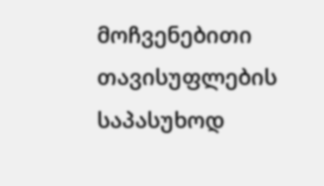მოჩვენებითი თავისუფლების საპასუხოდ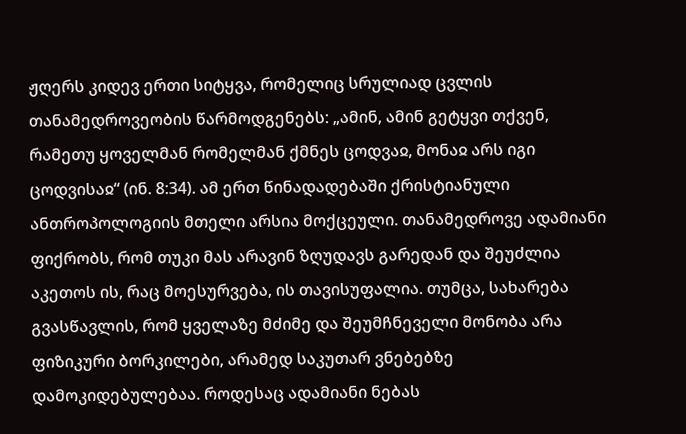ჟღერს კიდევ ერთი სიტყვა, რომელიც სრულიად ცვლის თანამედროვეობის წარმოდგენებს: „ამინ, ამინ გეტყვი თქვენ, რამეთუ ყოველმან რომელმან ქმნეს ცოდვაჲ, მონაჲ არს იგი ცოდვისაჲ“ (ინ. 8:34). ამ ერთ წინადადებაში ქრისტიანული ანთროპოლოგიის მთელი არსია მოქცეული. თანამედროვე ადამიანი ფიქრობს, რომ თუკი მას არავინ ზღუდავს გარედან და შეუძლია აკეთოს ის, რაც მოესურვება, ის თავისუფალია. თუმცა, სახარება გვასწავლის, რომ ყველაზე მძიმე და შეუმჩნეველი მონობა არა ფიზიკური ბორკილები, არამედ საკუთარ ვნებებზე დამოკიდებულებაა. როდესაც ადამიანი ნებას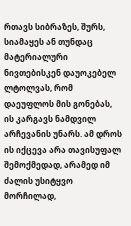რთავს სიბრაზეს, შურს, სიამაყეს ან თუნდაც მატერიალური ნივთებისკენ დაუოკებელ ლტოლვას, რომ დაეუფლოს მის გონებას, ის კარგავს ნამდვილ არჩევანის უნარს. ამ დროს ის იქცევა არა თავისუფალ შემოქმედად, არამედ იმ ძალის უსიტყვო მორჩილად,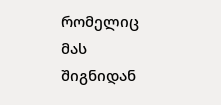რომელიც მას შიგნიდან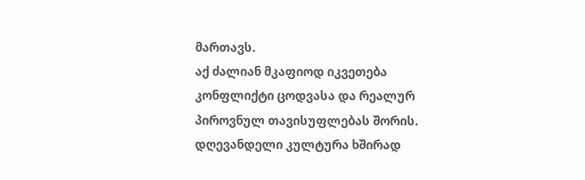მართავს.
აქ ძალიან მკაფიოდ იკვეთება კონფლიქტი ცოდვასა და რეალურ პიროვნულ თავისუფლებას შორის. დღევანდელი კულტურა ხშირად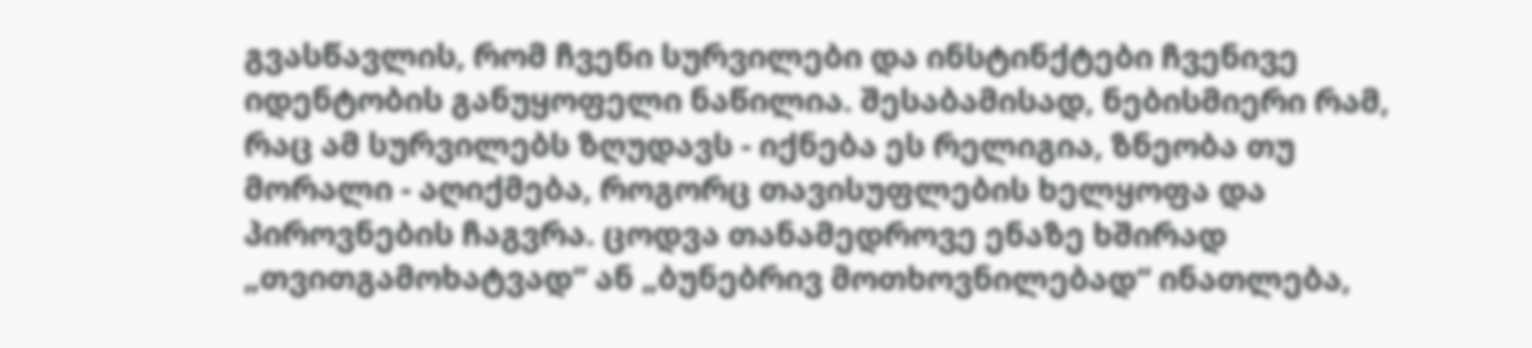გვასწავლის, რომ ჩვენი სურვილები და ინსტინქტები ჩვენივე იდენტობის განუყოფელი ნაწილია. შესაბამისად, ნებისმიერი რამ, რაც ამ სურვილებს ზღუდავს - იქნება ეს რელიგია, ზნეობა თუ მორალი - აღიქმება, როგორც თავისუფლების ხელყოფა და პიროვნების ჩაგვრა. ცოდვა თანამედროვე ენაზე ხშირად „თვითგამოხატვად“ ან „ბუნებრივ მოთხოვნილებად“ ინათლება,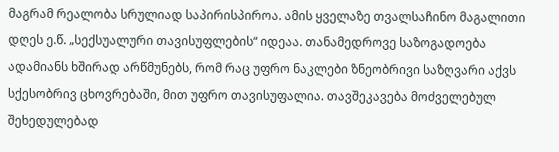მაგრამ რეალობა სრულიად საპირისპიროა. ამის ყველაზე თვალსაჩინო მაგალითი დღეს ე.წ. „სექსუალური თავისუფლების“ იდეაა. თანამედროვე საზოგადოება ადამიანს ხშირად არწმუნებს, რომ რაც უფრო ნაკლები ზნეობრივი საზღვარი აქვს სქესობრივ ცხოვრებაში, მით უფრო თავისუფალია. თავშეკავება მოძველებულ შეხედულებად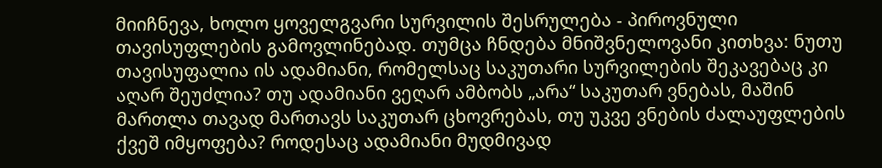მიიჩნევა, ხოლო ყოველგვარი სურვილის შესრულება - პიროვნული თავისუფლების გამოვლინებად. თუმცა ჩნდება მნიშვნელოვანი კითხვა: ნუთუ თავისუფალია ის ადამიანი, რომელსაც საკუთარი სურვილების შეკავებაც კი აღარ შეუძლია? თუ ადამიანი ვეღარ ამბობს „არა“ საკუთარ ვნებას, მაშინ მართლა თავად მართავს საკუთარ ცხოვრებას, თუ უკვე ვნების ძალაუფლების ქვეშ იმყოფება? როდესაც ადამიანი მუდმივად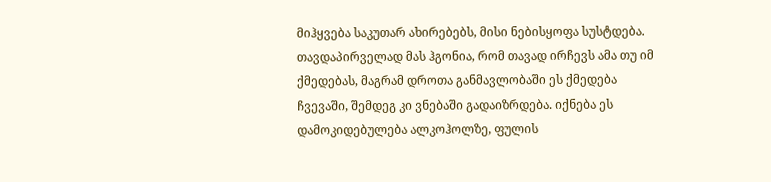მიჰყვება საკუთარ ახირებებს, მისი ნებისყოფა სუსტდება. თავდაპირველად მას ჰგონია, რომ თავად ირჩევს ამა თუ იმ ქმედებას, მაგრამ დროთა განმავლობაში ეს ქმედება ჩვევაში, შემდეგ კი ვნებაში გადაიზრდება. იქნება ეს დამოკიდებულება ალკოჰოლზე, ფულის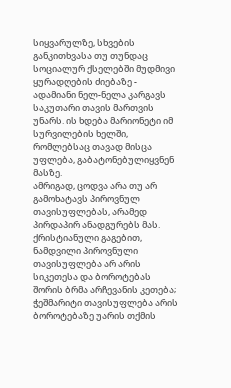სიყვარულზე, სხვების განკითხვასა თუ თუნდაც სოციალურ ქსელებში მუდმივი ყურადღების ძიებაზე - ადამიანი ნელ-ნელა კარგავს საკუთარი თავის მართვის უნარს. ის ხდება მარიონეტი იმ სურვილების ხელში, რომლებსაც თავად მისცა უფლება, გაბატონებულიყვნენ მასზე.
ამრიგად, ცოდვა არა თუ არ გამოხატავს პიროვნულ თავისუფლებას, არამედ პირდაპირ ანადგურებს მას. ქრისტიანული გაგებით, ნამდვილი პიროვნული თავისუფლება არ არის სიკეთესა და ბოროტებას შორის ბრმა არჩევანის კეთება; ჭეშმარიტი თავისუფლება არის ბოროტებაზე უარის თქმის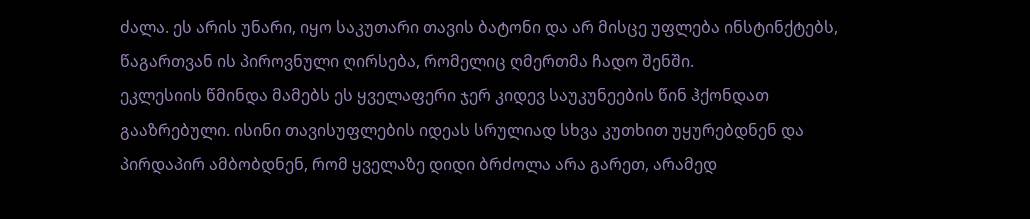ძალა. ეს არის უნარი, იყო საკუთარი თავის ბატონი და არ მისცე უფლება ინსტინქტებს, წაგართვან ის პიროვნული ღირსება, რომელიც ღმერთმა ჩადო შენში.
ეკლესიის წმინდა მამებს ეს ყველაფერი ჯერ კიდევ საუკუნეების წინ ჰქონდათ გააზრებული. ისინი თავისუფლების იდეას სრულიად სხვა კუთხით უყურებდნენ და პირდაპირ ამბობდნენ, რომ ყველაზე დიდი ბრძოლა არა გარეთ, არამედ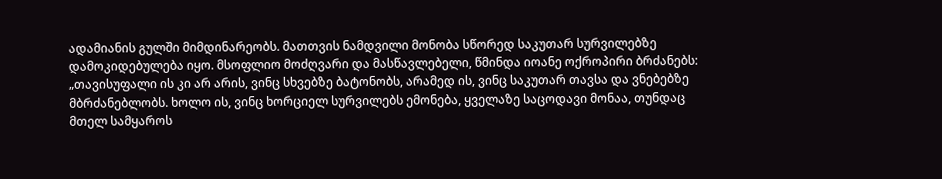ადამიანის გულში მიმდინარეობს. მათთვის ნამდვილი მონობა სწორედ საკუთარ სურვილებზე დამოკიდებულება იყო. მსოფლიო მოძღვარი და მასწავლებელი, წმინდა იოანე ოქროპირი ბრძანებს: „თავისუფალი ის კი არ არის, ვინც სხვებზე ბატონობს, არამედ ის, ვინც საკუთარ თავსა და ვნებებზე მბრძანებლობს. ხოლო ის, ვინც ხორციელ სურვილებს ემონება, ყველაზე საცოდავი მონაა, თუნდაც მთელ სამყაროს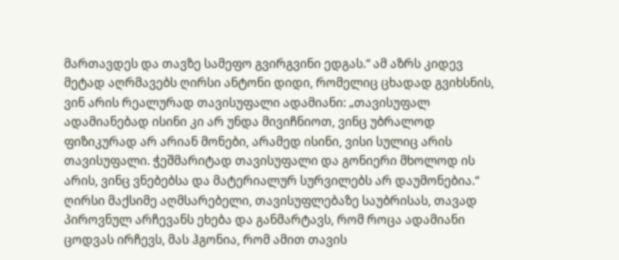მართავდეს და თავზე სამეფო გვირგვინი ედგას.“ ამ აზრს კიდევ მეტად აღრმავებს ღირსი ანტონი დიდი, რომელიც ცხადად გვიხსნის, ვინ არის რეალურად თავისუფალი ადამიანი: „თავისუფალ ადამიანებად ისინი კი არ უნდა მივიჩნიოთ, ვინც უბრალოდ ფიზიკურად არ არიან მონები, არამედ ისინი, ვისი სულიც არის თავისუფალი. ჭეშმარიტად თავისუფალი და გონიერი მხოლოდ ის არის, ვინც ვნებებსა და მატერიალურ სურვილებს არ დაუმონებია.“ ღირსი მაქსიმე აღმსარებელი, თავისუფლებაზე საუბრისას, თავად პიროვნულ არჩევანს ეხება და განმარტავს, რომ როცა ადამიანი ცოდვას ირჩევს, მას ჰგონია, რომ ამით თავის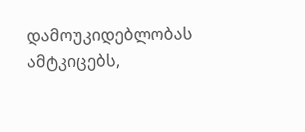დამოუკიდებლობას ამტკიცებს,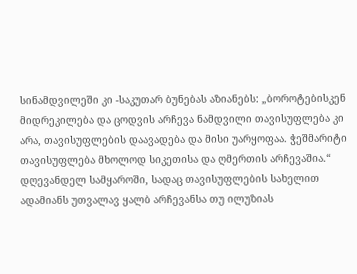სინამდვილეში კი -საკუთარ ბუნებას აზიანებს: „ბოროტებისკენ მიდრეკილება და ცოდვის არჩევა ნამდვილი თავისუფლება კი არა, თავისუფლების დაავადება და მისი უარყოფაა. ჭეშმარიტი თავისუფლება მხოლოდ სიკეთისა და ღმერთის არჩევაშია.“
დღევანდელ სამყაროში, სადაც თავისუფლების სახელით ადამიანს უთვალავ ყალბ არჩევანსა თუ ილუზიას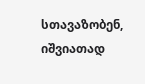სთავაზობენ, იშვიათად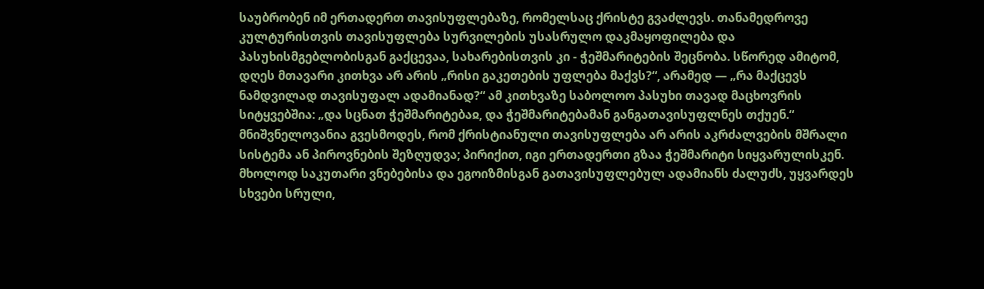საუბრობენ იმ ერთადერთ თავისუფლებაზე, რომელსაც ქრისტე გვაძლევს. თანამედროვე კულტურისთვის თავისუფლება სურვილების უსასრულო დაკმაყოფილება და პასუხისმგებლობისგან გაქცევაა, სახარებისთვის კი - ჭეშმარიტების შეცნობა. სწორედ ამიტომ, დღეს მთავარი კითხვა არ არის „რისი გაკეთების უფლება მაქვს?“, არამედ — „რა მაქცევს ნამდვილად თავისუფალ ადამიანად?“ ამ კითხვაზე საბოლოო პასუხი თავად მაცხოვრის სიტყვებშია: „და სცნათ ჭეშმარიტებაჲ, და ჭეშმარიტებამან განგათავისუფლნეს თქუენ.“ მნიშვნელოვანია გვესმოდეს, რომ ქრისტიანული თავისუფლება არ არის აკრძალვების მშრალი სისტემა ან პიროვნების შეზღუდვა; პირიქით, იგი ერთადერთი გზაა ჭეშმარიტი სიყვარულისკენ. მხოლოდ საკუთარი ვნებებისა და ეგოიზმისგან გათავისუფლებულ ადამიანს ძალუძს, უყვარდეს სხვები სრული,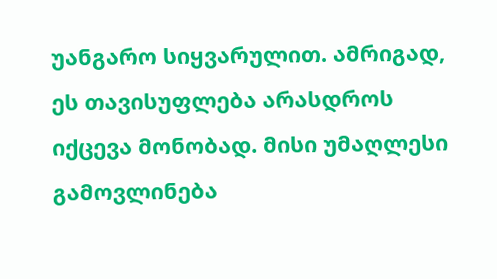უანგარო სიყვარულით. ამრიგად, ეს თავისუფლება არასდროს იქცევა მონობად. მისი უმაღლესი გამოვლინება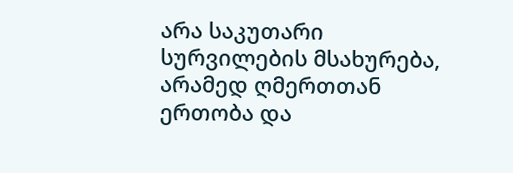არა საკუთარი სურვილების მსახურება, არამედ ღმერთთან ერთობა და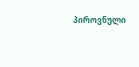პიროვნული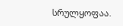სრულყოფაა.